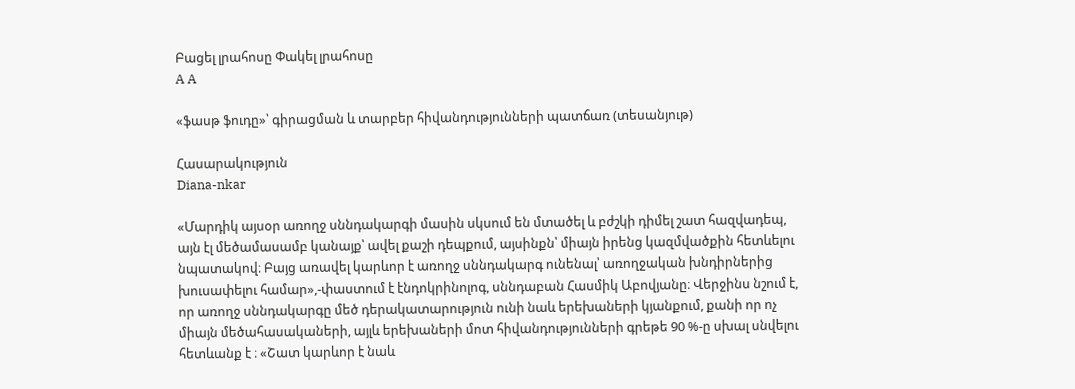Բացել լրահոսը Փակել լրահոսը
A A

«ֆասթ ֆուդը»՝ գիրացման և տարբեր հիվանդությունների պատճառ (տեսանյութ)

Հասարակություն
Diana-nkar

«Մարդիկ այսօր առողջ սննդակարգի մասին սկսում են մտածել և բժշկի դիմել շատ հազվադեպ, այն էլ մեծամասամբ կանայք՝ ավել քաշի դեպքում, այսինքն՝ միայն իրենց կազմվածքին հետևելու նպատակով։ Բայց առավել կարևոր է առողջ սննդակարգ ունենալ՝ առողջական խնդիրներից խուսափելու համար»,-փաստում է էնդոկրինոլոգ, սննդաբան Հասմիկ Աբովյանը։ Վերջինս նշում է, որ առողջ սննդակարգը մեծ դերակատարություն ունի նաև երեխաների կյանքում, քանի որ ոչ միայն մեծահասակաների, այլև երեխաների մոտ հիվանդությունների գրեթե 90 %-ը սխալ սնվելու հետևանք է ։ «Շատ կարևոր է նաև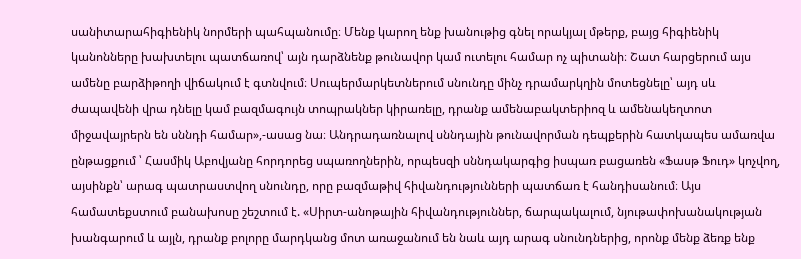սանիտարահիգիենիկ նորմերի պահպանումը։ Մենք կարող ենք խանութից գնել որակյալ մթերք, բայց հիգիենիկ կանոնները խախտելու պատճառով՝ այն դարձնենք թունավոր կամ ուտելու համար ոչ պիտանի։ Շատ հարցերում այս ամենը բարձիթողի վիճակում է գտնվում։ Սուպերմարկետներում սնունդը մինչ դրամարկղին մոտեցնելը՝ այդ սև ժապավենի վրա դնելը կամ բազմագույն տոպրակներ կիրառելը, դրանք ամենաբակտերիոզ և ամենակեղտոտ միջավայրերն են սննդի համար»,-ասաց նա։ Անդրադառնալով սննդային թունավորման դեպքերին հատկապես ամառվա ընթացքում ՝ Հասմիկ Աբովյանը հորդորեց սպառողներին, որպեսզի սննդակարգից իսպառ բացառեն «Ֆասթ Ֆուդ» կոչվող, այսինքն՝ արագ պատրաստվող սնունդը, որը բազմաթիվ հիվանդությունների պատճառ է հանդիսանում։ Այս համատեքստում բանախոսը շեշտում է. «Սիրտ-անոթային հիվանդություններ, ճարպակալում, նյութափոխանակության խանգարում և այլն, դրանք բոլորը մարդկանց մոտ առաջանում են նաև այդ արագ սնունդներից, որոնք մենք ձեռք ենք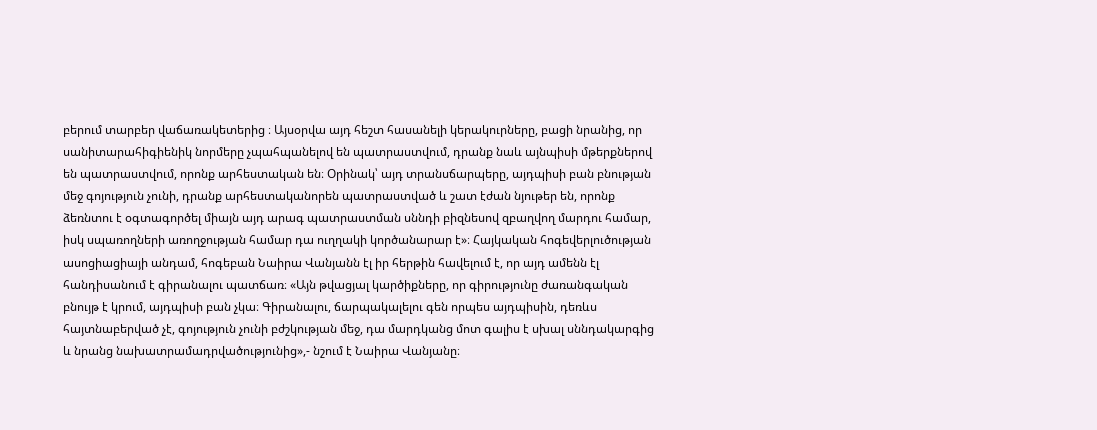բերում տարբեր վաճառակետերից ։ Այսօրվա այդ հեշտ հասանելի կերակուրները, բացի նրանից, որ սանիտարահիգիենիկ նորմերը չպահպանելով են պատրաստվում, դրանք նաև այնպիսի մթերքներով են պատրաստվում, որոնք արհեստական են։ Օրինակ՝ այդ տրանսճարպերը, այդպիսի բան բնության մեջ գոյություն չունի, դրանք արհեստականորեն պատրաստված և շատ էժան նյութեր են, որոնք ձեռնտու է օգտագործել միայն այդ արագ պատրաստման սննդի բիզնեսով զբաղվող մարդու համար, իսկ սպառողների առողջության համար դա ուղղակի կործանարար է»։ Հայկական հոգեվերլուծության ասոցիացիայի անդամ, հոգեբան Նաիրա Վանյանն էլ իր հերթին հավելում է, որ այդ ամենն էլ հանդիսանում է գիրանալու պատճառ։ «Այն թվացյալ կարծիքները, որ գիրությունը ժառանգական բնույթ է կրում, այդպիսի բան չկա։ Գիրանալու, ճարպակալելու գեն որպես այդպիսին, դեռևս հայտնաբերված չէ, գոյություն չունի բժշկության մեջ, դա մարդկանց մոտ գալիս է սխալ սննդակարգից և նրանց նախատրամադրվածությունից»,- նշում է Նաիրա Վանյանը։